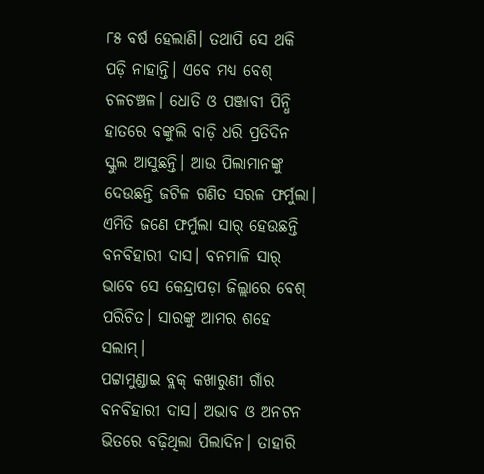୮୫ ବର୍ଷ ହେଲାଣି। ତଥାପି ସେ ଥକି ପଡ଼ି ନାହାନ୍ତି। ଏବେ ମଧ୍ୟ ବେଶ୍ ଚଳଚଞ୍ଚଳ। ଧୋତି ଓ ପଞ୍ଜାବୀ ପିନ୍ଧି ହାତରେ ବଙ୍କୁଲି ବାଡ଼ି ଧରି ପ୍ରତିଦିନ ସ୍କୁଲ ଆସୁଛନ୍ତି। ଆଉ ପିଲାମାନଙ୍କୁ ଦେଉଛନ୍ତି ଜଟିଳ ଗଣିତ ସରଳ ଫର୍ମୁଲା। ଏମିତି ଜଣେ ଫର୍ମୁଲା ସାର୍ ହେଉଛନ୍ତି ବନବିହାରୀ ଦାସ। ବନମାଳି ସାର୍ ଭାବେ ସେ କେନ୍ଦ୍ରାପଡ଼ା ଜିଲ୍ଲାରେ ବେଶ୍ ପରିଚିତ। ସାରଙ୍କୁ ଆମର ଶହେ ସଲାମ୍।
ପଟ୍ଟାମୁଣ୍ଡାଇ ବ୍ଲକ୍ କଖାରୁଣୀ ଗାଁର ବନବିହାରୀ ଦାସ। ଅଭାବ ଓ ଅନଟନ ଭିତରେ ବଢ଼ିଥିଲା ପିଲାଦିନ। ତାହାରି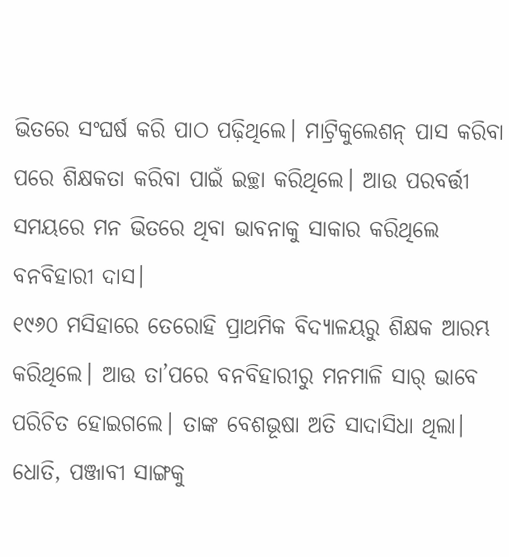ଭିତରେ ସଂଘର୍ଷ କରି ପାଠ ପଢ଼ିଥିଲେ। ମାଟ୍ରିକୁଲେଶନ୍ ପାସ କରିବା ପରେ ଶିକ୍ଷକତା କରିବା ପାଇଁ ଇଚ୍ଛା କରିଥିଲେ। ଆଉ ପରବର୍ତ୍ତୀ ସମୟରେ ମନ ଭିତରେ ଥିବା ଭାବନାକୁ ସାକାର କରିଥିଲେ ବନବିହାରୀ ଦାସ।
୧୯୬୦ ମସିହାରେ ତେରୋହି ପ୍ରାଥମିକ ବିଦ୍ୟାଳୟରୁ ଶିକ୍ଷକ ଆରମ୍ଭ କରିଥିଲେ। ଆଉ ତା’ପରେ ବନବିହାରୀରୁ ମନମାଳି ସାର୍ ଭାବେ ପରିଚିତ ହୋଇଗଲେ। ତାଙ୍କ ବେଶଭୂଷା ଅତି ସାଦାସିଧା ଥିଲା। ଧୋତି, ପଞ୍ଜାବୀ ସାଙ୍ଗକୁ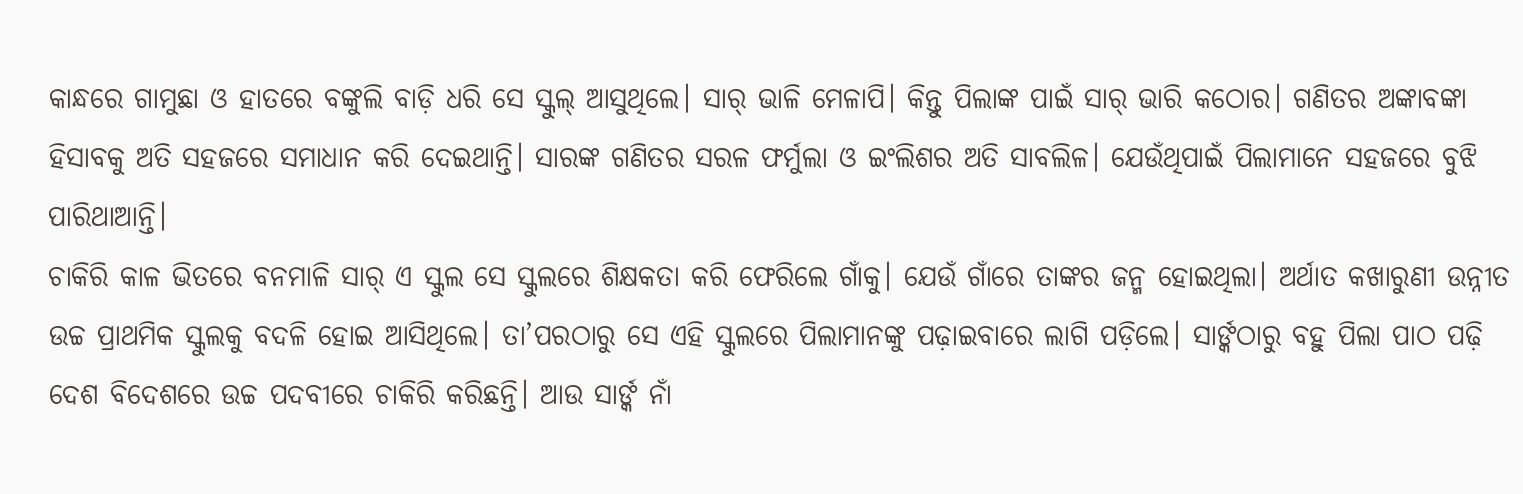କାନ୍ଧରେ ଗାମୁଛା ଓ ହାତରେ ବଙ୍କୁଲି ବାଡ଼ି ଧରି ସେ ସ୍କୁଲ୍ ଆସୁଥିଲେ। ସାର୍ ଭାଳି ମେଳାପି। କିନ୍ତୁ ପିଲାଙ୍କ ପାଇଁ ସାର୍ ଭାରି କଠୋର। ଗଣିତର ଅଙ୍କାବଙ୍କା ହିସାବକୁ ଅତି ସହଜରେ ସମାଧାନ କରି ଦେଇଥାନ୍ତି। ସାରଙ୍କ ଗଣିତର ସରଳ ଫର୍ମୁଲା ଓ ଇଂଲିଶର ଅତି ସାବଲିଳ। ଯେଉଁଥିପାଇଁ ପିଲାମାନେ ସହଜରେ ବୁଝି ପାରିଥାଆନ୍ତି।
ଚାକିରି କାଳ ଭିତରେ ବନମାଳି ସାର୍ ଏ ସ୍କୁଲ ସେ ସ୍କୁଲରେ ଶିକ୍ଷକତା କରି ଫେରିଲେ ଗାଁକୁ। ଯେଉଁ ଗାଁରେ ତାଙ୍କର ଜନ୍ମ ହୋଇଥିଲା। ଅର୍ଥାତ କଖାରୁଣୀ ଉନ୍ନୀତ ଉଚ୍ଚ ପ୍ରାଥମିକ ସ୍କୁଲକୁ ବଦଳି ହୋଇ ଆସିଥିଲେ। ତା’ପରଠାରୁ ସେ ଏହି ସ୍କୁଲରେ ପିଲାମାନଙ୍କୁ ପଢ଼ାଇବାରେ ଲାଗି ପଡ଼ିଲେ। ସାର୍ଙ୍କଠାରୁ ବହୁ ପିଲା ପାଠ ପଢ଼ି ଦେଶ ବିଦେଶରେ ଉଚ୍ଚ ପଦବୀରେ ଚାକିରି କରିଛନ୍ତି। ଆଉ ସାର୍ଙ୍କ ନାଁ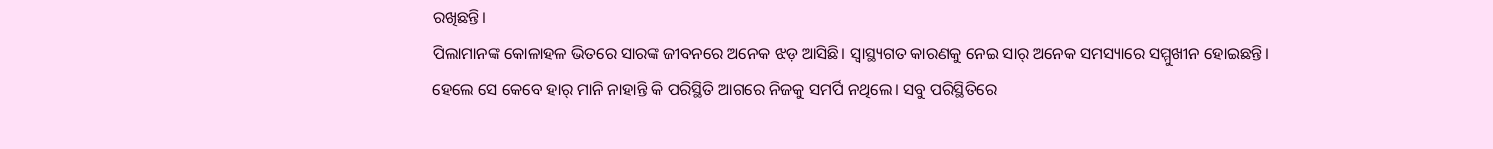ରଖିଛନ୍ତି।
ପିଲାମାନଙ୍କ କୋଳାହଳ ଭିତରେ ସାରଙ୍କ ଜୀବନରେ ଅନେକ ଝଡ଼ ଆସିଛି। ସ୍ୱାସ୍ଥ୍ୟଗତ କାରଣକୁ ନେଇ ସାର୍ ଅନେକ ସମସ୍ୟାରେ ସମ୍ମୁଖୀନ ହୋଇଛନ୍ତି। ହେଲେ ସେ କେବେ ହାର୍ ମାନି ନାହାନ୍ତି କି ପରିସ୍ଥିତି ଆଗରେ ନିଜକୁ ସମର୍ପି ନଥିଲେ। ସବୁ ପରିସ୍ଥିତିରେ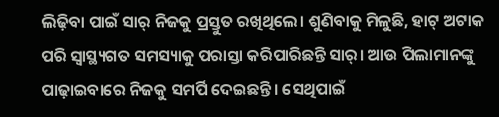ଲିଢ଼ିବା ପାଇଁ ସାର୍ ନିଜକୁ ପ୍ରସ୍ତୁତ ରଖିଥିଲେ। ଶୁଣିବାକୁ ମିଳୁଛି, ହାଟ୍ ଅଟାକ ପରି ସ୍ୱାସ୍ଥ୍ୟଗତ ସମସ୍ୟାକୁ ପରାସ୍ତା କରିପାରିଛନ୍ତି ସାର୍। ଆଉ ପିଲାମାନଙ୍କୁ ପାଢ଼ାଇବାରେ ନିଜକୁ ସମର୍ପି ଦେଇଛନ୍ତି। ସେଥିପାଇଁ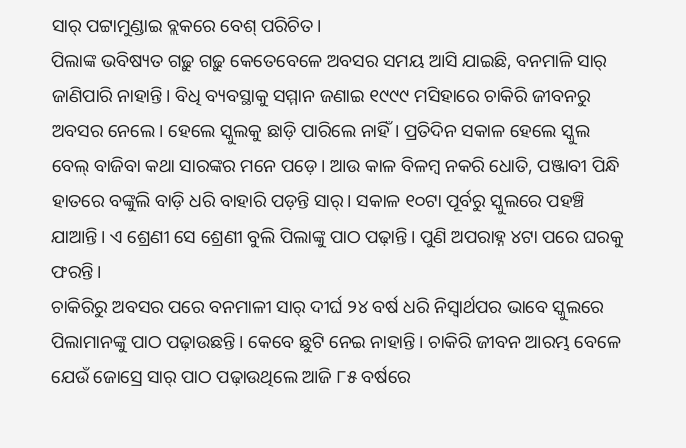ସାର୍ ପଟ୍ଟାମୁଣ୍ଡାଇ ବ୍ଲକରେ ବେଶ୍ ପରିଚିତ।
ପିଲାଙ୍କ ଭବିଷ୍ୟତ ଗଢ଼ୁ ଗଢ଼ୁ କେତେବେଳେ ଅବସର ସମୟ ଆସି ଯାଇଛି, ବନମାଳି ସାର୍ ଜାଣିପାରି ନାହାନ୍ତି। ବିଧି ବ୍ୟବସ୍ଥାକୁ ସମ୍ମାନ ଜଣାଇ ୧୯୯୯ ମସିହାରେ ଚାକିରି ଜୀବନରୁ ଅବସର ନେଲେ। ହେଲେ ସ୍କୁଲକୁ ଛାଡ଼ି ପାରିଲେ ନାହିଁ। ପ୍ରତିଦିନ ସକାଳ ହେଲେ ସ୍କୁଲ ବେଲ୍ ବାଜିବା କଥା ସାରଙ୍କର ମନେ ପଡ଼େ। ଆଉ କାଳ ବିଳମ୍ୱ ନକରି ଧୋତି, ପଞ୍ଜାବୀ ପିନ୍ଧି ହାତରେ ବଙ୍କୁଲି ବାଡ଼ି ଧରି ବାହାରି ପଡ଼ନ୍ତି ସାର୍। ସକାଳ ୧୦ଟା ପୂର୍ବରୁ ସ୍କୁଲରେ ପହଞ୍ଚି ଯାଆନ୍ତି। ଏ ଶ୍ରେଣୀ ସେ ଶ୍ରେଣୀ ବୁଲି ପିଲାଙ୍କୁ ପାଠ ପଢ଼ାନ୍ତି। ପୁଣି ଅପରାହ୍ନ ୪ଟା ପରେ ଘରକୁ ଫରନ୍ତି।
ଚାକିରିରୁ ଅବସର ପରେ ବନମାଳୀ ସାର୍ ଦୀର୍ଘ ୨୪ ବର୍ଷ ଧରି ନିସ୍ୱାର୍ଥପର ଭାବେ ସ୍କୁଲରେ ପିଲାମାନଙ୍କୁ ପାଠ ପଢ଼ାଉଛନ୍ତି। କେବେ ଛୁଟି ନେଇ ନାହାନ୍ତି। ଚାକିରି ଜୀବନ ଆରମ୍ଭ ବେଳେ ଯେଉଁ ଜୋସ୍ରେ ସାର୍ ପାଠ ପଢ଼ାଉଥିଲେ ଆଜି ୮୫ ବର୍ଷରେ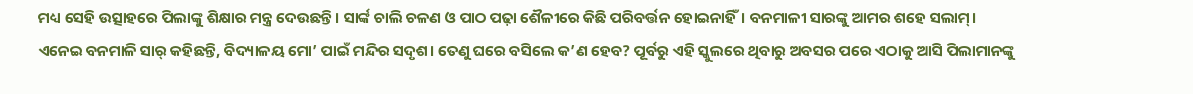ମଧ୍ୟ ସେହି ଉତ୍ସାହରେ ପିଲାଙ୍କୁ ଶିକ୍ଷାର ମନ୍ତ୍ର ଦେଉଛନ୍ତି। ସାର୍ଙ୍କ ଚାଲି ଚଳଣ ଓ ପାଠ ପଢ଼ା ଶୈଳୀରେ କିଛି ପରିବର୍ତ୍ତନ ହୋଇନାହିଁ। ବନମାଳୀ ସାରଙ୍କୁ ଆମର ଶହେ ସଲାମ୍।
ଏନେଇ ବନମାଳି ସାର୍ କହିଛନ୍ତି, ବିଦ୍ୟାଳୟ ମୋ’ ପାଇଁ ମନ୍ଦିର ସଦୃଶ। ତେଣୁ ଘରେ ବସିଲେ କ’ଣ ହେବ? ପୂର୍ବରୁ ଏହି ସ୍କୁଲରେ ଥିବାରୁ ଅବସର ପରେ ଏଠାକୁ ଆସି ପିଲାମାନଙ୍କୁ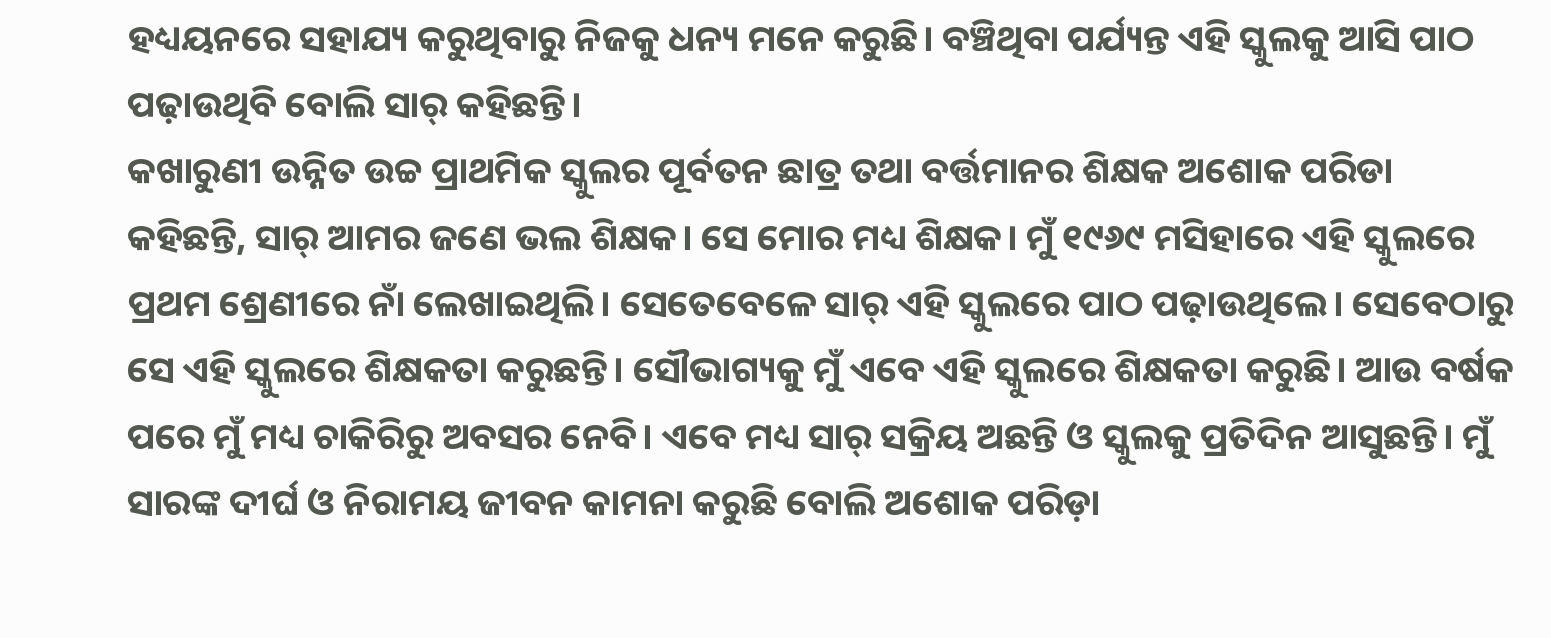ହଧ୍ୟୟନରେ ସହାଯ୍ୟ କରୁଥିବାରୁ ନିଜକୁ ଧନ୍ୟ ମନେ କରୁଛି। ବଞ୍ଚିଥିବା ପର୍ଯ୍ୟନ୍ତ ଏହି ସ୍କୁଲକୁ ଆସି ପାଠ ପଢ଼ାଉଥିବି ବୋଲି ସାର୍ କହିଛନ୍ତି।
କଖାରୁଣୀ ଉନ୍ନିତ ଉଚ୍ଚ ପ୍ରାଥମିକ ସ୍କୁଲର ପୂର୍ବତନ ଛାତ୍ର ତଥା ବର୍ତ୍ତମାନର ଶିକ୍ଷକ ଅଶୋକ ପରିଡା କହିଛନ୍ତି, ସାର୍ ଆମର ଜଣେ ଭଲ ଶିକ୍ଷକ। ସେ ମୋର ମଧ୍ୟ ଶିକ୍ଷକ। ମୁଁ ୧୯୬୯ ମସିହାରେ ଏହି ସ୍କୁଲରେ ପ୍ରଥମ ଶ୍ରେଣୀରେ ନାଁ ଲେଖାଇଥିଲି। ସେତେବେଳେ ସାର୍ ଏହି ସ୍କୁଲରେ ପାଠ ପଢ଼ାଉଥିଲେ। ସେବେଠାରୁ ସେ ଏହି ସ୍କୁଲରେ ଶିକ୍ଷକତା କରୁଛନ୍ତି। ସୌଭାଗ୍ୟକୁ ମୁଁ ଏବେ ଏହି ସ୍କୁଲରେ ଶିକ୍ଷକତା କରୁଛି। ଆଉ ବର୍ଷକ ପରେ ମୁଁ ମଧ୍ୟ ଚାକିରିରୁ ଅବସର ନେବି। ଏବେ ମଧ୍ୟ ସାର୍ ସକ୍ରିୟ ଅଛନ୍ତି ଓ ସ୍କୁଲକୁ ପ୍ରତିଦିନ ଆସୁଛନ୍ତି। ମୁଁ ସାରଙ୍କ ଦୀର୍ଘ ଓ ନିରାମୟ ଜୀବନ କାମନା କରୁଛି ବୋଲି ଅଶୋକ ପରିଡ଼ା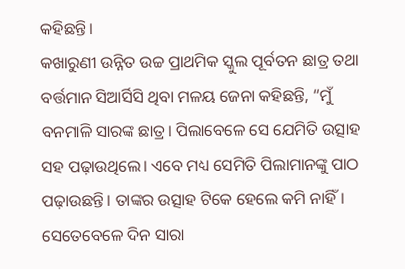କହିଛନ୍ତି।
କଖାରୁଣୀ ଉନ୍ନିତ ଉଚ୍ଚ ପ୍ରାଥମିକ ସ୍କୁଲ ପୂର୍ବତନ ଛାତ୍ର ତଥା ବର୍ତ୍ତମାନ ସିଆର୍ସିସି ଥିବା ମଳୟ ଜେନା କହିଛନ୍ତି, “ମୁଁ ବନମାଳି ସାରଙ୍କ ଛାତ୍ର। ପିଲାବେଳେ ସେ ଯେମିତି ଉତ୍ସାହ ସହ ପଢ଼ାଉଥିଲେ। ଏବେ ମଧ୍ୟ ସେମିତି ପିଲାମାନଙ୍କୁ ପାଠ ପଢ଼ାଉଛନ୍ତି। ତାଙ୍କର ଉତ୍ସାହ ଟିକେ ହେଲେ କମି ନାହିଁ। ସେତେବେଳେ ଦିନ ସାରା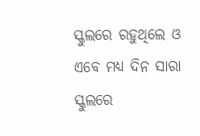ସ୍କୁଲରେ ରହୁଥିଲେ ଓ ଏବେ ମଧ୍ୟ ଦିନ ସାରା ସ୍କୁଲରେ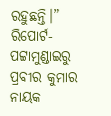ରହୁଛନ୍ତି।”
ରିପୋର୍ଟ-ପଟ୍ଟାମୁଣ୍ଡାଇରୁ ପ୍ରବୀର କୁମାର ନାୟକ